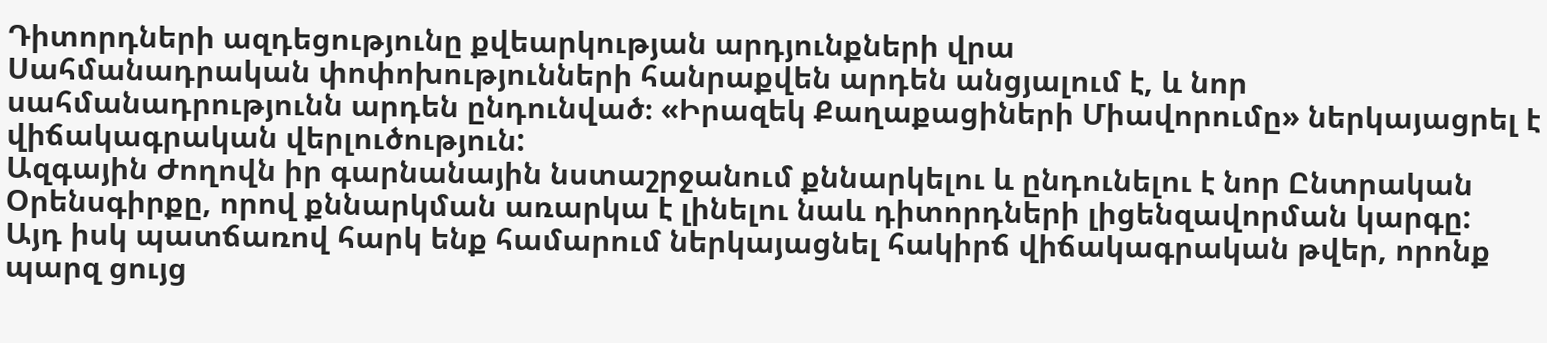Դիտորդների ազդեցությունը քվեարկության արդյունքների վրա
Սահմանադրական փոփոխությունների հանրաքվեն արդեն անցյալում է, և նոր սահմանադրությունն արդեն ընդունված։ «Իրազեկ Քաղաքացիների Միավորումը» ներկայացրել է վիճակագրական վերլուծություն:
Ազգային Ժողովն իր գարնանային նստաշրջանում քննարկելու և ընդունելու է նոր Ընտրական Օրենսգիրքը, որով քննարկման առարկա է լինելու նաև դիտորդների լիցենզավորման կարգը:
Այդ իսկ պատճառով հարկ ենք համարում ներկայացնել հակիրճ վիճակագրական թվեր, որոնք պարզ ցույց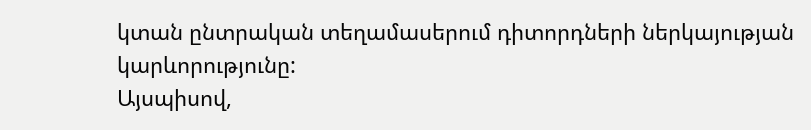կտան ընտրական տեղամասերում դիտորդների ներկայության կարևորությունը:
Այսպիսով,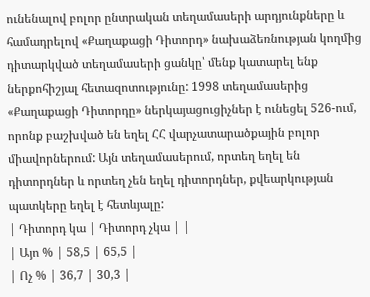ունենալով բոլոր ընտրական տեղամասերի արդյունքները և համադրելով «Քաղաքացի Դիտորդ» նախաձեռնության կողմից դիտարկված տեղամասերի ցանկը՝ մենք կատարել ենք ներքոհիշյալ հետազոտությունը: 1998 տեղամասերից «Քաղաքացի Դիտորդը» ներկայացուցիչներ է ունեցել 526-ում, որոնք բաշխված են եղել ՀՀ վարչատարածքային բոլոր միավորներում: Այն տեղամասերում, որտեղ եղել են դիտորդներ և որտեղ չեն եղել դիտորդներ, քվեարկության պատկերը եղել է հետևյալը:
| Դիտորդ կա | Դիտորդ չկա | |
| Այո % | 58,5 | 65,5 |
| Ոչ % | 36,7 | 30,3 |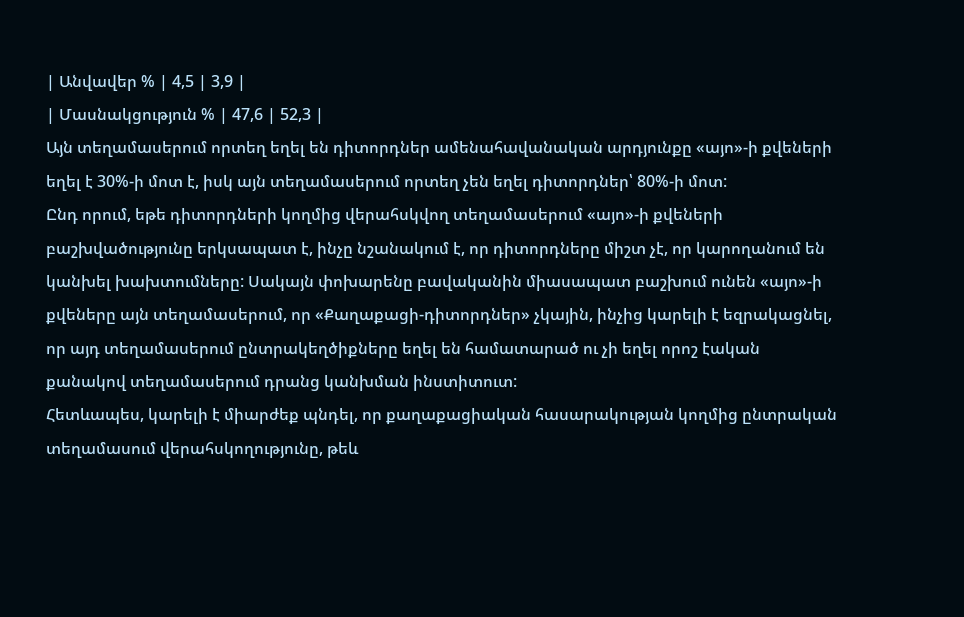| Անվավեր % | 4,5 | 3,9 |
| Մասնակցություն % | 47,6 | 52,3 |
Այն տեղամասերում որտեղ եղել են դիտորդներ ամենահավանական արդյունքը «այո»-ի քվեների եղել է 30%-ի մոտ է, իսկ այն տեղամասերում որտեղ չեն եղել դիտորդներ՝ 80%-ի մոտ:
Ընդ որում, եթե դիտորդների կողմից վերահսկվող տեղամասերում «այո»-ի քվեների բաշխվածությունը երկսապատ է, ինչը նշանակում է, որ դիտորդները միշտ չէ, որ կարողանում են կանխել խախտումները: Սակայն փոխարենը բավականին միասապատ բաշխում ունեն «այո»-ի քվեները այն տեղամասերում, որ «Քաղաքացի-դիտորդներ» չկային, ինչից կարելի է եզրակացնել, որ այդ տեղամասերում ընտրակեղծիքները եղել են համատարած ու չի եղել որոշ էական քանակով տեղամասերում դրանց կանխման ինստիտուտ:
Հետևապես, կարելի է միարժեք պնդել, որ քաղաքացիական հասարակության կողմից ընտրական տեղամասում վերահսկողությունը, թեև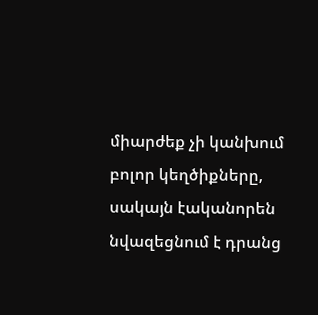միարժեք չի կանխում բոլոր կեղծիքները, սակայն էականորեն նվազեցնում է դրանց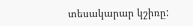տեսակարար կշիռը: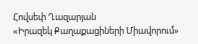Հովսեփ Ղազարյան
«Իրազեկ Քաղաքացիների Միավորում»